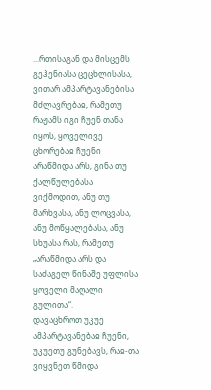...რთისაგან და მისცემს გეჰენიასა ცეცხლისასა, ვითარ ამპარტავანებისა მძლავრებაჲ, რამეთუ რაჟამს იგი ჩუენ თანა იყოს, ყოველივე ცხორებაჲ ჩუენი არაწმიდა არს, გინა თუ ქალწულებასა ვიქმოდით, ანუ თუ მარხვასა, ანუ ლოცვასა, ანუ მოწყალებასა, ანუ სხუასა რას, რამეთუ „არაწმიდა არს და საძაგელ წინაშე უფლისა ყოველი მაღალი გულითა“.
დავაცხროთ უკუე ამპარტავანებაჲ ჩუენი, უკუეთუ გუნებავს, რაჲ-თა ვიყვნეთ წმიდა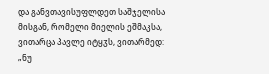და განვთავისუფლდეთ საშჯელისა მისგან, რომელი მიელის ეშმაკსა, ვითარცა პავლე იტყჳს, ვითარმედ: „ნუ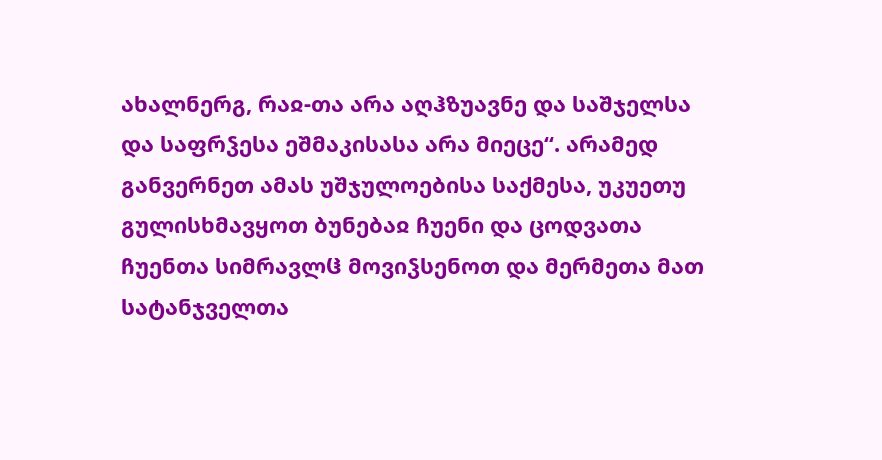ახალნერგ, რაჲ-თა არა აღჰზუავნე და საშჯელსა და საფრჴესა ეშმაკისასა არა მიეცე“. არამედ განვერნეთ ამას უშჯულოებისა საქმესა, უკუეთუ გულისხმავყოთ ბუნებაჲ ჩუენი და ცოდვათა ჩუენთა სიმრავლჱ მოვიჴსენოთ და მერმეთა მათ სატანჯველთა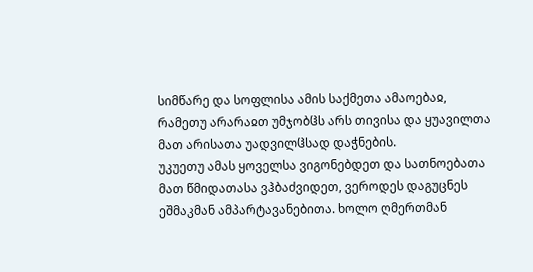სიმწარე და სოფლისა ამის საქმეთა ამაოებაჲ, რამეთუ არარაჲთ უმჯობჱს არს თივისა და ყუავილთა მათ არისათა უადვილჱსად დაჭნების.
უკუეთუ ამას ყოველსა ვიგონებდეთ და სათნოებათა მათ წმიდათასა ვჰბაძვიდეთ, ვეროდეს დაგუცნეს ეშმაკმან ამპარტავანებითა. ხოლო ღმერთმან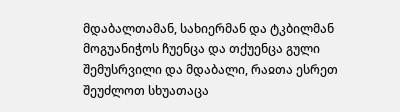მდაბალთამან, სახიერმან და ტკბილმან მოგუანიჭოს ჩუენცა და თქუენცა გული შემუსრვილი და მდაბალი, რაჲთა ესრეთ შეუძლოთ სხუათაცა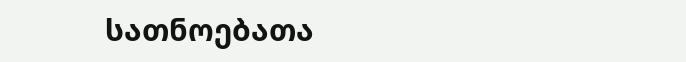სათნოებათა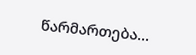წარმართება...